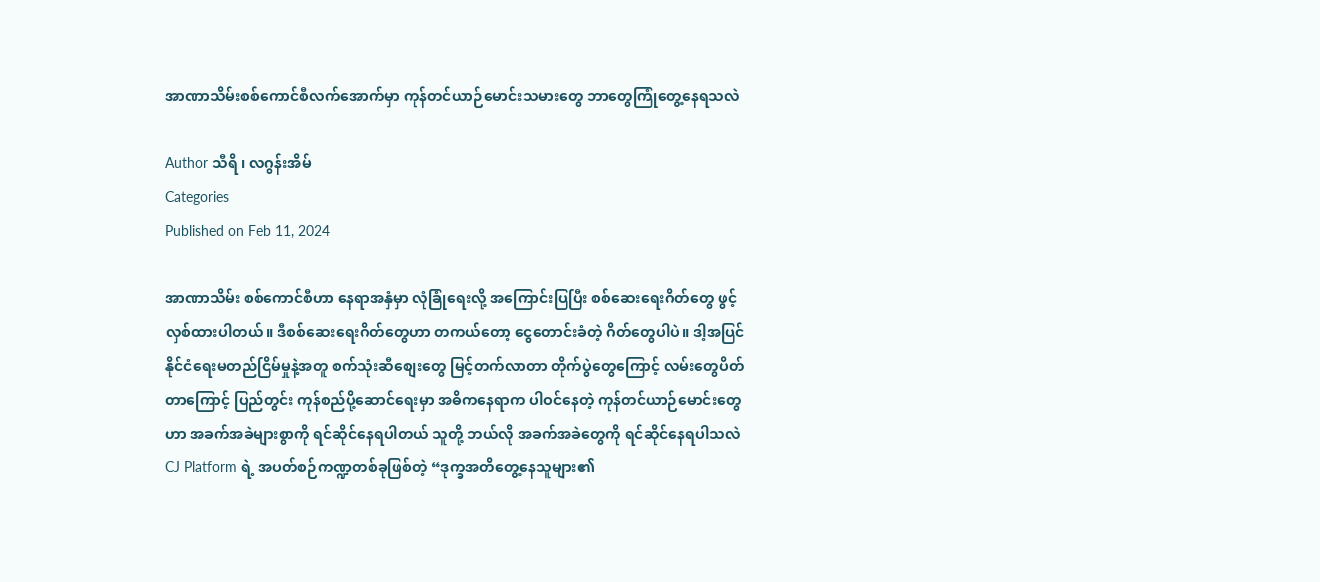အာဏာသိမ်းစစ်ကောင်စီလက်အောက်မှာ ကုန်တင်ယာဉ်မောင်းသမားတွေ ဘာတွေကြုံတွေ့နေရသလဲ

Author သီရိ ၊ လဂွန်းအိမ်
Categories
Published on Feb 11, 2024

အာဏာသိမ်း စစ်ကောင်စီဟာ နေရာအနှံမှာ လုံခြုံရေးလို့ အကြောင်းပြပြီး စစ်ဆေးရေးဂိတ်တွေ ဖွင့်လှစ်ထားပါတယ်။ ဒီစစ်ဆေးရေးဂိတ်တွေဟာ တကယ်တော့ ငွေတောင်းခံတဲ့ ဂိတ်တွေပါပဲ။ ဒါ့အပြင် နိုင်ငံရေးမတည်ငြိမ်မှုနဲ့အတူ စက်သုံးဆီစျေးတွေ မြင့်တက်လာတာ တိုက်ပွဲတွေကြောင့် လမ်းတွေပိတ်တာကြောင့် ပြည်တွင်း ကုန်စည်ပို့ဆောင်ရေးမှာ အဓိကနေရာက ပါဝင်နေတဲ့ ကုန်တင်ယာဉ်မောင်းတွေဟာ အခက်အခဲများစွာကို ရင်ဆိုင်နေရပါတယ် သူတို့ ဘယ်လို အခက်အခဲတွေကို ရင်ဆိုင်နေရပါသလဲ CJ Platform ရဲ့ အပတ်စဉ်ကဏ္ဍတစ်ခုဖြစ်တဲ့ “ဒုက္ခအတိတွေ့နေသူများ၏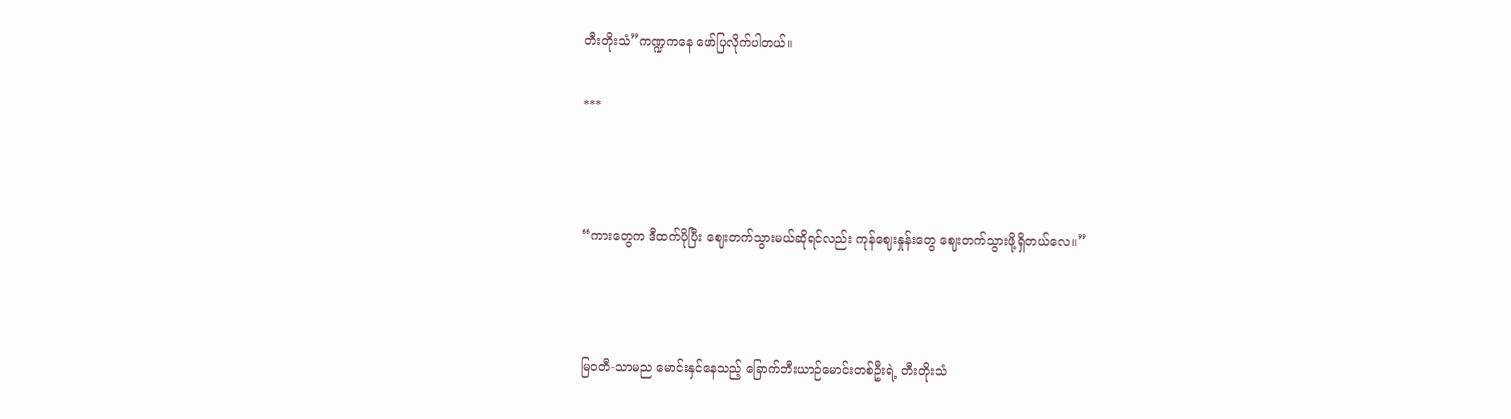တီးတိုးသံ”ကဏ္ဍကနေ ဖော်ပြလိုက်ပါတယ်။

***



“ကားတွေက ဒီထက်ပိုပြီး ဈေးတက်သွားမယ်ဆိုရင်လည်း ကုန်ဈေးနှုန်းတွေ ဈေးတက်သွားဖို့ရှိတယ်လေ။”



မြဝတီ-သာမည မောင်းနှင်နေသည့် ခြောက်ဘီးယာဉ်မောင်းတစ်ဦးရဲ့ တီးတိုးသံ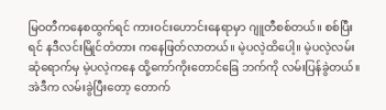မြဝတီကနေစထွက်ရင် ကားဝင်းဟောင်းနေရာမှာ ဂျူတီစစ်တယ်။ စစ်ပြီးရင် နဒီလင်းမြိုင်တံတား ကနေဖြတ်လာတယ်။ မဲ့ပလဲ့ထိပေါ့။ မဲ့ပလဲ့လမ်းဆုံရောက်မှ မဲ့ပလဲ့ကနေ ထို့ကော်ကိုးတောင်ခြေ ဘက်ကို လမ်းပြန်ခွဲတယ်။ အဲဒီက လမ်းခွဲပြီးတော့ တောက်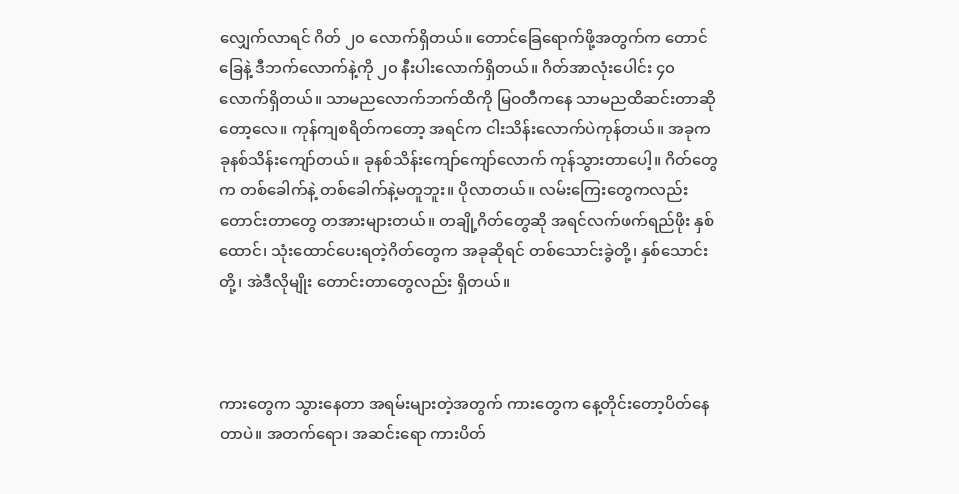လျှေက်လာရင် ဂိတ် ၂၀ လောက်ရှိတယ်။ တောင်ခြေရောက်ဖို့အတွက်က တောင်ခြေနဲ့ ဒီဘက်လောက်နဲ့ကို ၂၀ နီးပါးလောက်ရှိတယ်။ ဂိတ်အာလုံးပေါင်း ၄၀ လောက်ရှိတယ်။ သာမညလောက်ဘက်ထိကို မြဝတီကနေ သာမညထိဆင်းတာဆိုတော့လေ။ ကုန်ကျစရိတ်ကတော့ အရင်က ငါးသိန်းလောက်ပဲကုန်တယ်။ အခုက ခုနစ်သိန်းကျော်တယ်။ ခုနစ်သိန်းကျော်ကျော်လောက် ကုန်သွားတာပေါ့။ ဂိတ်တွေက တစ်ခေါက်နဲ့ တစ်ခေါက်နဲ့မတူဘူး။ ပိုလာတယ်။ လမ်းကြေးတွေကလည်း တောင်းတာတွေ တအားများတယ်။ တချို့ဂိတ်တွေဆို အရင်လက်ဖက်ရည်ဖိုး နှစ်ထောင်၊ သုံးထောင်ပေးရတဲ့ဂိတ်တွေက အခုဆိုရင် တစ်သောင်းခွဲတို့၊ နှစ်သောင်းတို့၊ အဲဒီလိုမျိုး တောင်းတာတွေလည်း ရှိတယ်။



ကားတွေက သွားနေတာ အရမ်းများတဲ့အတွက် ကားတွေက နေ့တိုင်းတော့ပိတ်နေတာပဲ။ အတက်ရော၊ အဆင်းရော ကားပိတ်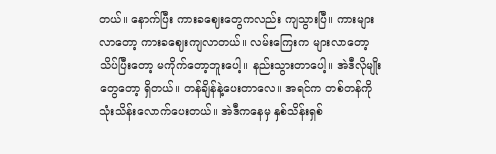တယ်။ နောက်ပြီး ကားခဈေးတွေကလည်း ကျသွားပြီ။ ကားများလာတော့ ကားခဈေးကျလာတယ်။ လမ်းကြေးက များလာတော့ သိပ်ပြီးတော့ မကိုက်တော့ဘူးပေါ့။ နည်းသွားတာပေါ့။ အဲဒီလိုမျိုးတွေတော့ ရှိတယ်။ တန်ချိန်နဲ့ပေးတာလေ။ အရင်က တစ်တန်ကို သုံးသိန်းလောက်ပေးတယ်။ အဲဒီကနေမှ နှစ်သိန်းရှစ်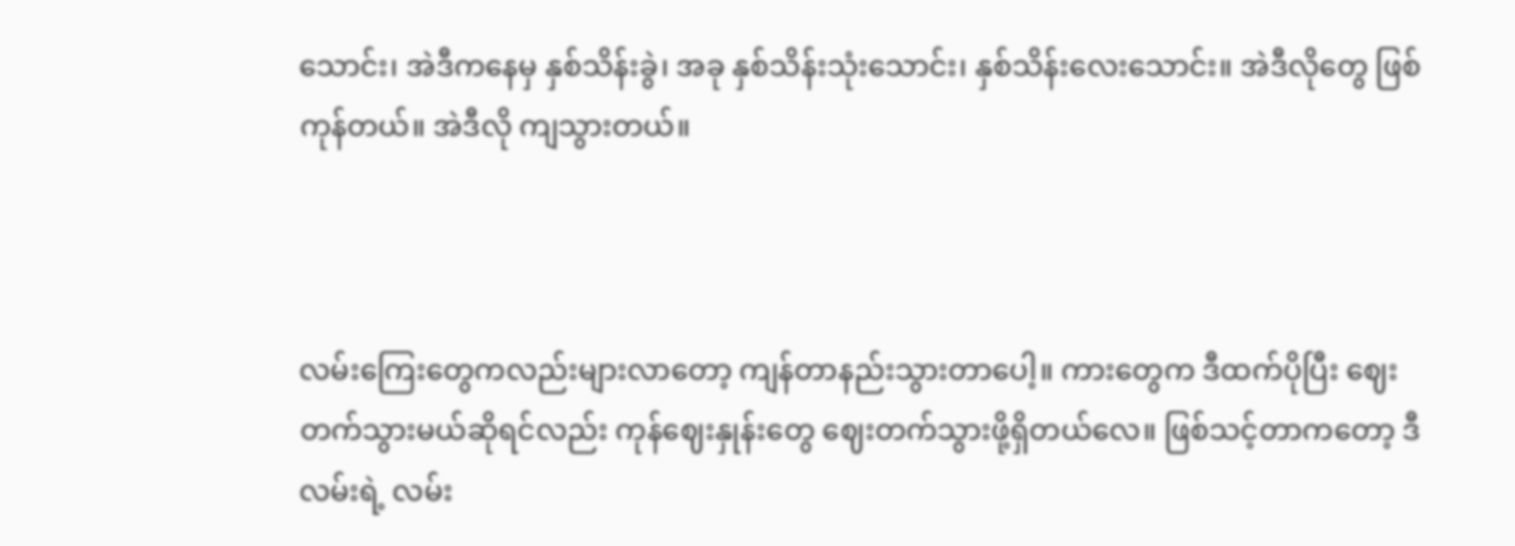သောင်း၊ အဲဒီကနေမှ နှစ်သိန်းခွဲ၊ အခု နှစ်သိန်းသုံးသောင်း၊ နှစ်သိန်းလေးသောင်း။ အဲဒီလိုတွေ ဖြစ်ကုန်တယ်။ အဲဒီလို ကျသွားတယ်။



လမ်းကြေးတွေကလည်းများလာတော့ ကျန်တာနည်းသွားတာပေါ့။ ကားတွေက ဒီထက်ပိုပြီး ဈေးတက်သွားမယ်ဆိုရင်လည်း ကုန်ဈေးနှုန်းတွေ ဈေးတက်သွားဖို့ရှိတယ်လေ။ ဖြစ်သင့်တာကတော့ ဒီလမ်းရဲ့ လမ်း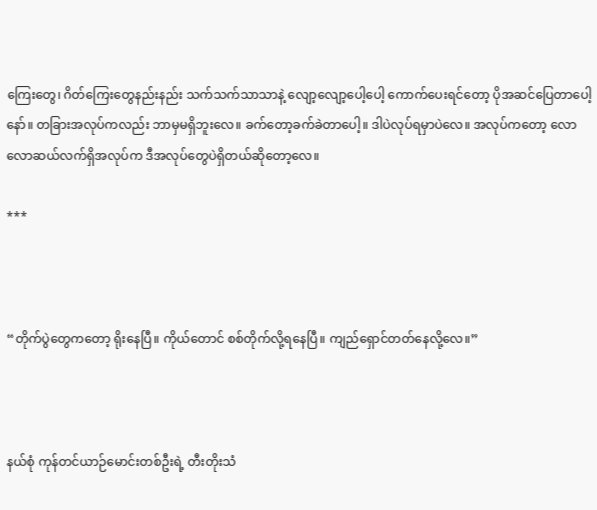ကြေးတွေ၊ ဂိတ်ကြေးတွေနည်းနည်း သက်သက်သာသာနဲ့ လျော့လျော့ပေါ့ပေါ့ ကောက်ပေးရင်တော့ ပိုအဆင်ပြေတာပေါ့နော်။ တခြားအလုပ်ကလည်း ဘာမှမရှိဘူးလေ။ ခက်တော့ခက်ခဲတာပေါ့။ ဒါပဲလုပ်ရမှာပဲလေ။ အလုပ်ကတော့ လောလောဆယ်လက်ရှိအလုပ်က ဒီအလုပ်တွေပဲရှိတယ်ဆိုတော့လေ။

***



“တိုက်ပွဲတွေကတော့ ရိုးနေပြီ။ ကိုယ်တောင် စစ်တိုက်လို့ရနေပြီ။ ကျည်ရှောင်တတ်နေလို့လေ။”



နယ်စုံ ကုန်တင်ယာဉ်မောင်းတစ်ဦးရဲ့ တီးတိုးသံ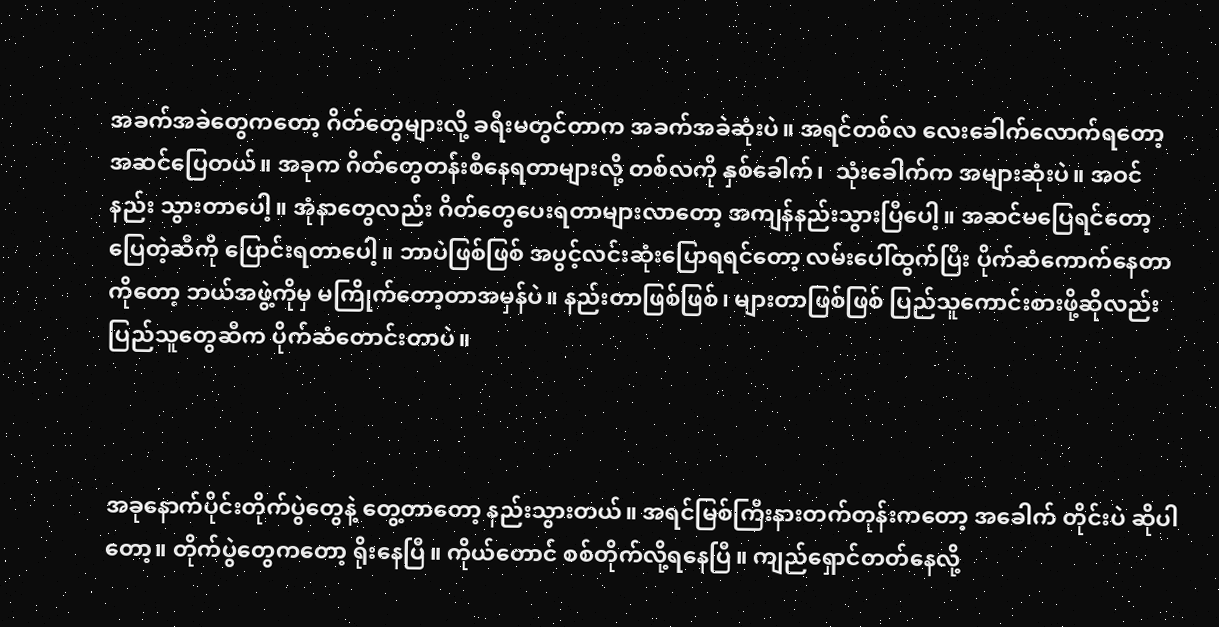အခက်အခဲတွေကတော့ ဂိတ်တွေများလို့ ခရီးမတွင်တာက အခက်အခဲဆုံးပဲ။ အရင်တစ်လ လေးခေါက်လောက်ရတော့ အဆင်ပြေတယ်။ အခုက ဂိတ်တွေတန်းစီနေရတာများလို့ တစ်လကို နှစ်ခေါက်၊  သုံးခေါက်က အများဆုံးပဲ။ အဝင်နည်း သွားတာပေါ့။ အုံနာတွေလည်း ဂိတ်တွေပေးရတာများလာတော့ အကျန်နည်းသွားပြီပေါ့။ အဆင်မပြေရင်တော့ ပြေတဲ့ဆီကို ပြောင်းရတာပေါ့။ ဘာပဲဖြစ်ဖြစ် အပွင့်လင်းဆုံးပြောရရင်တော့ လမ်းပေါ်ထွက်ပြီး ပိုက်ဆံကောက်နေတာကိုတော့ ဘယ်အဖွဲ့ကိုမှ မကြိုက်တော့တာအမှန်ပဲ။ နည်းတာဖြစ်ဖြစ်၊ များတာဖြစ်ဖြစ် ပြည်သူကောင်းစားဖို့ဆိုလည်း ပြည်သူတွေဆီက ပိုက်ဆံတောင်းတာပဲ။



အခုနောက်ပိုင်းတိုက်ပွဲတွေနဲ့ တွေ့တာတော့ နည်းသွားတယ်။ အရင်မြစ်ကြီးနားတက်တုန်းကတော့ အခေါက် တိုင်းပဲ ဆိုပါတော့။ တိုက်ပွဲတွေကတော့ ရိုးနေပြီ။ ကိုယ်တောင် စစ်တိုက်လို့ရနေပြီ။ ကျည်ရှောင်တတ်နေလို့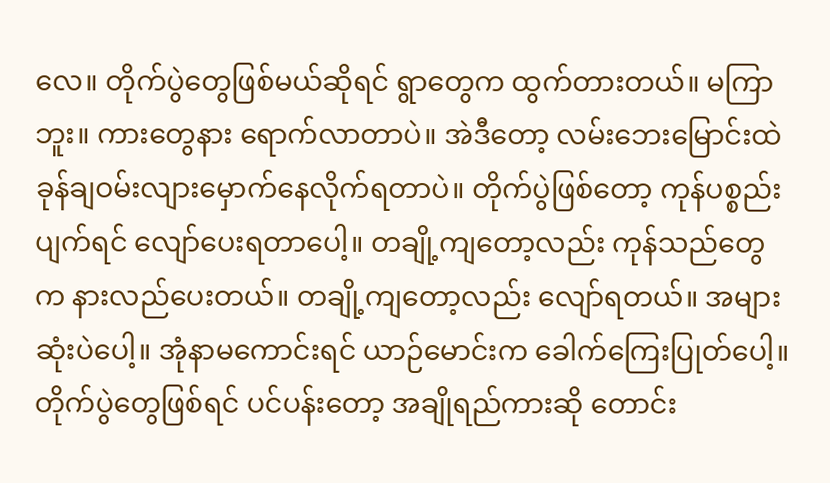လေ။ တိုက်ပွဲတွေဖြစ်မယ်ဆိုရင် ရွာတွေက ထွက်တားတယ်။ မကြာဘူး။ ကားတွေနား ရောက်လာတာပဲ။ အဲဒီတော့ လမ်းဘေးမြောင်းထဲ ခုန်ချဝမ်းလျားမှောက်နေလိုက်ရတာပဲ။ တိုက်ပွဲဖြစ်တော့ ကုန်ပစ္စည်းပျက်ရင် လျော်ပေးရတာပေါ့။ တချို့ကျတော့လည်း ကုန်သည်တွေက နားလည်ပေးတယ်။ တချို့ကျတော့လည်း လျော်ရတယ်။ အများဆုံးပဲပေါ့။ အုံနာမကောင်းရင် ယာဉ်မောင်းက ခေါက်ကြေးပြုတ်ပေါ့။ တိုက်ပွဲတွေဖြစ်ရင် ပင်ပန်းတော့ အချိုရည်ကားဆို တောင်း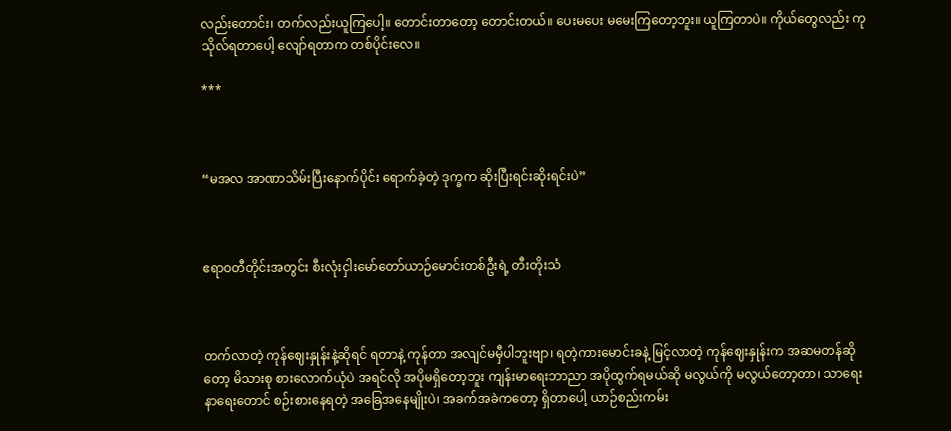လည်းတောင်း၊ တက်လည်းယူကြပေါ့။ တောင်းတာတော့ တောင်းတယ်။ ပေးမပေး မမေးကြတော့ဘူး။ ယူကြတာပဲ။ ကိုယ်တွေလည်း ကုသိုလ်ရတာပေါ့ လျော်ရတာက တစ်ပိုင်းလေ။

***



“မအလ အာဏာသိမ်းပြီးနောက်ပိုင်း ရောက်ခဲ့တဲ့ ဒုက္ခက ဆိုးပြီးရင်းဆိုးရင်းပဲ”



ဧရာဝတီတိုင်းအတွင်း စီးလုံးငှါးမော်တော်ယာဉ်မောင်းတစ်ဦးရဲ့ တီးတိုးသံ



တက်လာတဲ့ ကုန်ဈေးနှုန်းနဲ့ဆိုရင် ရတာနဲ့ ကုန်တာ အလျင်မမှီပါဘူးဗျာ၊ ရတဲ့ကားမောင်းခနဲ့ မြင့်လာတဲ့ ကုန်ဈေးနှုန်းက အဆမတန်ဆိုတော့ မိသားစု စားလောက်ယုံပဲ အရင်လို အပိုမရှိတော့ဘူး ကျန်းမာရေးဘာညာ အပိုထွက်ရမယ်ဆို မလွယ်ကို မလွယ်တော့တာ၊ သာရေး နာရေးတောင် စဉ်းစားနေရတဲ့ အခြေအနေမျိုးပဲ၊ အခက်အခဲကတော့ ရှိတာပေါ့ ယာဉ်စည်းကမ်း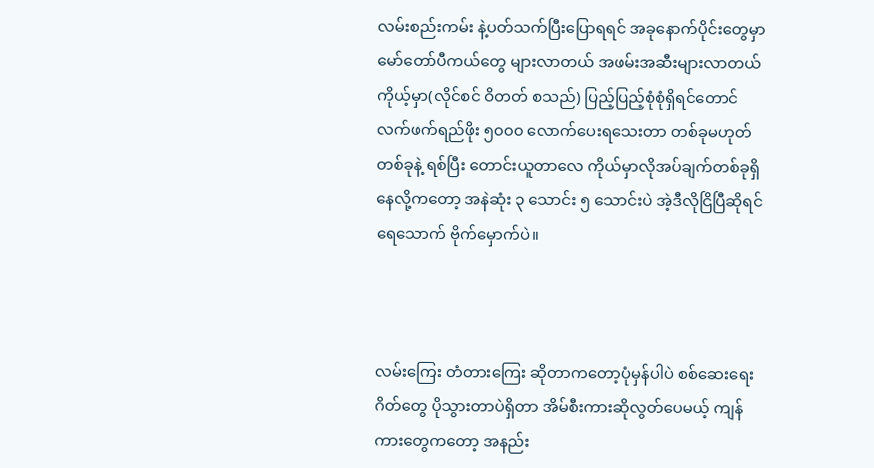လမ်းစည်းကမ်း နဲ့ပတ်သက်ပြီးပြောရရင် အခုနောက်ပိုင်းတွေမှာ မော်တော်ပီကယ်တွေ များလာတယ် အဖမ်းအဆီးများလာတယ် ကိုယ့်မှာ(လိုင်စင် ဝိတတ် စသည်) ပြည့်ပြည့်စုံစုံရှိရင်တောင် လက်ဖက်ရည်ဖိုး ၅၀၀၀ လောက်ပေးရသေးတာ တစ်ခုမဟုတ်တစ်ခုနဲ့ ရစ်ပြီး တောင်းယူတာလေ ကိုယ်မှာလိုအပ်ချက်တစ်ခုရှိနေလို့ကတော့ အနဲဆုံး ၃ သောင်း ၅ သောင်းပဲ အဲ့ဒီလိုငြိပြီဆိုရင် ရေသောက် ဗိုက်မှောက်ပဲ။



လမ်းကြေး တံတားကြေး ဆိုတာကတော့ပုံမှန်ပါပဲ စစ်ဆေးရေးဂိတ်တွေ ပိုသွားတာပဲရှိတာ အိမ်စီးကားဆိုလွတ်ပေမယ့် ကျန်ကားတွေကတော့ အနည်း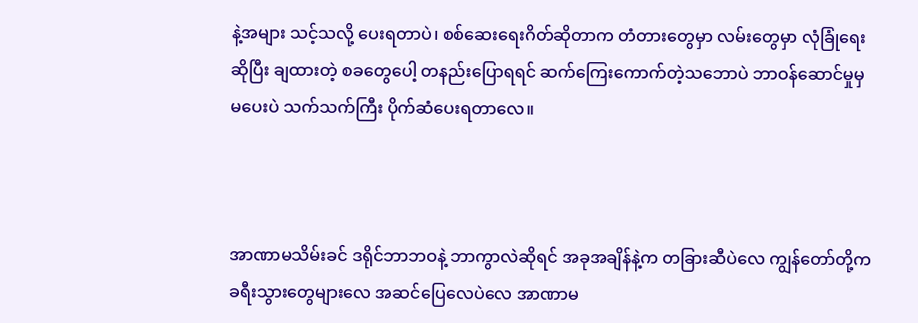နဲ့အများ သင့်သလို့ ပေးရတာပဲ၊ စစ်ဆေးရေးဂိတ်ဆိုတာက တံတားတွေမှာ လမ်းတွေမှာ လုံခြုံရေးဆိုပြီး ချထားတဲ့ စခတွေပေါ့ တနည်းပြောရရင် ဆက်ကြေးကောက်တဲ့သဘောပဲ ဘာဝန်ဆောင်မှုမှ မပေးပဲ သက်သက်ကြီး ပိုက်ဆံပေးရတာလေ။



အာဏာမသိမ်းခင် ဒရိုင်ဘာဘဝနဲ့ ဘာကွာလဲဆိုရင် အခုအချိန်နဲ့က တခြားဆီပဲလေ ကျွန်တော်တို့က ခရီးသွားတွေများလေ အဆင်ပြေလေပဲလေ အာဏာမ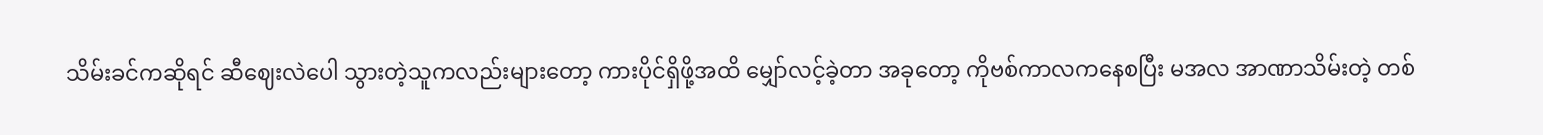သိမ်းခင်ကဆိုရင် ဆီဈေးလဲပေါ သွားတဲ့သူကလည်းများတော့ ကားပိုင်ရှိဖို့အထိ မျှော်လင့်ခဲ့တာ အခုတော့ ကိုဗစ်ကာလကနေစပြီး မအလ အာဏာသိမ်းတဲ့ တစ်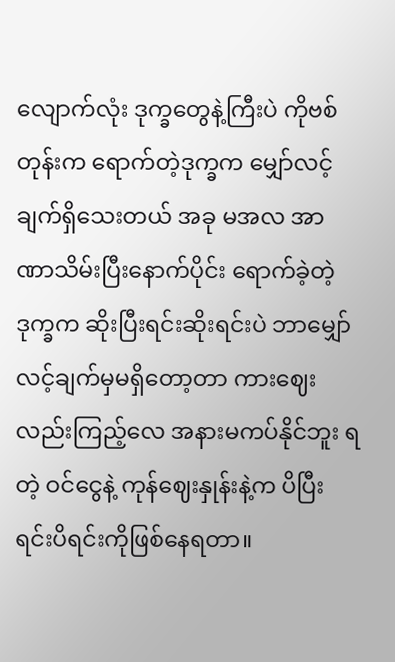လျောက်လုံး ဒုက္ခတွေနဲ့ကြီးပဲ ကိုဗစ်တုန်းက ရောက်တဲ့ဒုက္ခက မျှော်လင့်ချက်ရှိသေးတယ် အခု မအလ အာဏာသိမ်းပြီးနောက်ပိုင်း ရောက်ခဲ့တဲ့ ဒုက္ခက ဆိုးပြီးရင်းဆိုးရင်းပဲ ဘာမျှော်လင့်ချက်မှမရှိတော့တာ ကားဈေးလည်းကြည့်လေ အနားမကပ်နိုင်ဘူး ရတဲ့ ဝင်ငွေနဲ့ ကုန်ဈေးနှုန်းနဲ့က ပိပြီးရင်းပိရင်းကိုဖြစ်နေရတာ။